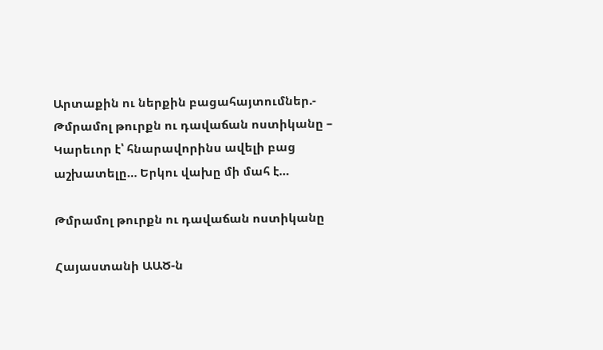Արտաքին ու ներքին բացահայտումներ.- Թմրամոլ թուրքն ու դավաճան ոստիկանը – Կարեւոր է՝ հնարավորինս ավելի բաց աշխատելը… Երկու վախը մի մահ է…

Թմրամոլ թուրքն ու դավաճան ոստիկանը

Հայաստանի ԱԱԾ-ն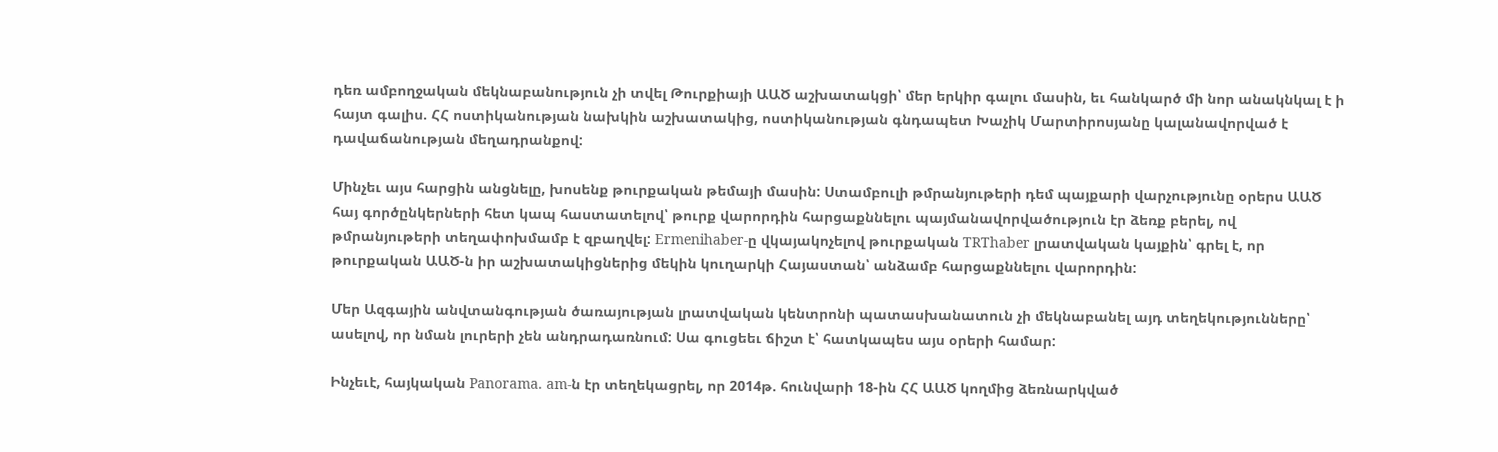դեռ ամբողջական մեկնաբանություն չի տվել Թուրքիայի ԱԱԾ աշխատակցի՝ մեր երկիր գալու մասին, եւ հանկարծ մի նոր անակնկալ է ի հայտ գալիս. ՀՀ ոստիկանության նախկին աշխատակից, ոստիկանության գնդապետ Խաչիկ Մարտիրոսյանը կալանավորված է դավաճանության մեղադրանքով:

Մինչեւ այս հարցին անցնելը, խոսենք թուրքական թեմայի մասին: Ստամբուլի թմրանյութերի դեմ պայքարի վարչությունը օրերս ԱԱԾ հայ գործընկերների հետ կապ հաստատելով՝ թուրք վարորդին հարցաքննելու պայմանավորվածություն էր ձեռք բերել, ով թմրանյութերի տեղափոխմամբ է զբաղվել: Ermenihaber-ը վկայակոչելով թուրքական TRThaber լրատվական կայքին՝ գրել է, որ թուրքական ԱԱԾ-ն իր աշխատակիցներից մեկին կուղարկի Հայաստան՝ անձամբ հարցաքննելու վարորդին:

Մեր Ազգային անվտանգության ծառայության լրատվական կենտրոնի պատասխանատուն չի մեկնաբանել այդ տեղեկությունները՝ ասելով, որ նման լուրերի չեն անդրադառնում: Սա գուցեեւ ճիշտ է՝ հատկապես այս օրերի համար:

Ինչեւէ, հայկական Panorama. am-ն էր տեղեկացրել, որ 2014թ. հունվարի 18-ին ՀՀ ԱԱԾ կողմից ձեռնարկված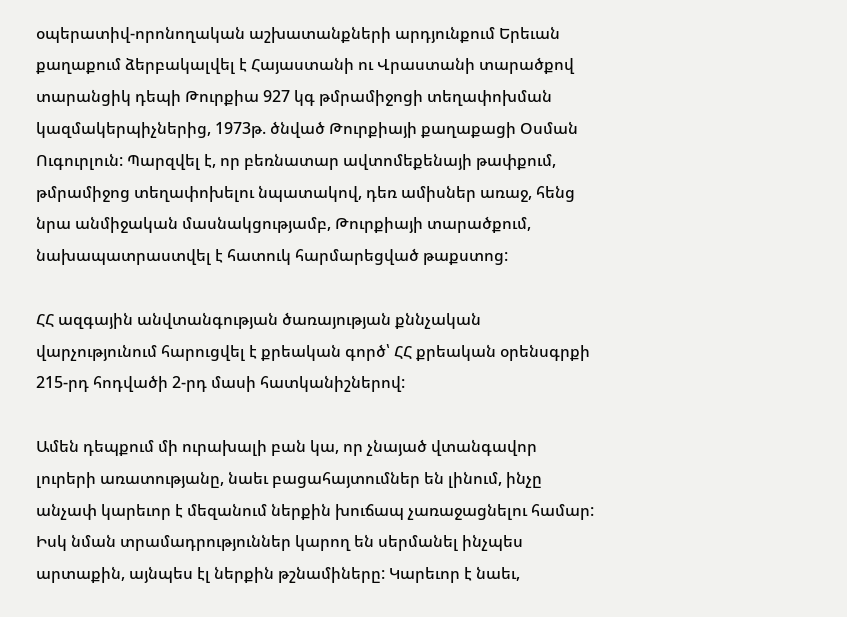օպերատիվ-որոնողական աշխատանքների արդյունքում Երեւան քաղաքում ձերբակալվել է Հայաստանի ու Վրաստանի տարածքով տարանցիկ դեպի Թուրքիա 927 կգ թմրամիջոցի տեղափոխման կազմակերպիչներից, 1973թ. ծնված Թուրքիայի քաղաքացի Օսման Ուգուրլուն: Պարզվել է, որ բեռնատար ավտոմեքենայի թափքում, թմրամիջոց տեղափոխելու նպատակով, դեռ ամիսներ առաջ, հենց նրա անմիջական մասնակցությամբ, Թուրքիայի տարածքում, նախապատրաստվել է հատուկ հարմարեցված թաքստոց:

ՀՀ ազգային անվտանգության ծառայության քննչական վարչությունում հարուցվել է քրեական գործ՝ ՀՀ քրեական օրենսգրքի 215-րդ հոդվածի 2-րդ մասի հատկանիշներով:

Ամեն դեպքում մի ուրախալի բան կա, որ չնայած վտանգավոր լուրերի առատությանը, նաեւ բացահայտումներ են լինում, ինչը անչափ կարեւոր է մեզանում ներքին խուճապ չառաջացնելու համար: Իսկ նման տրամադրություններ կարող են սերմանել ինչպես արտաքին, այնպես էլ ներքին թշնամիները: Կարեւոր է նաեւ,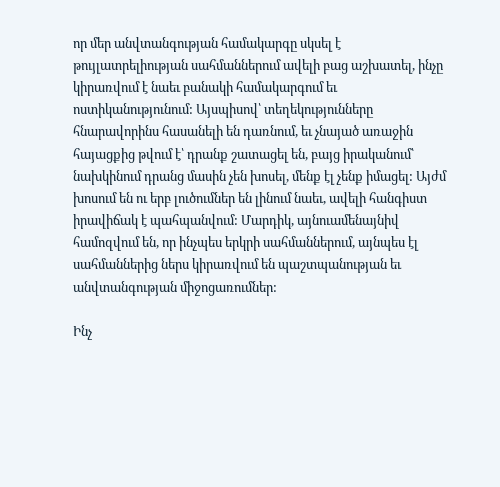որ մեր անվտանգության համակարգը սկսել է թույլատրելիության սահմաններում ավելի բաց աշխատել, ինչը կիրառվում է նաեւ բանակի համակարգում եւ ոստիկանությունում: Այսպիսով՝ տեղեկությունները հնարավորինս հասանելի են դառնում, եւ չնայած առաջին հայացքից թվում է՝ դրանք շատացել են, բայց իրականում՝ նախկինում դրանց մասին չեն խոսել, մենք էլ չենք իմացել: Այժմ խոսում են ու երբ լուծումներ են լինում նաեւ, ավելի հանգիստ իրավիճակ է պահպանվում: Մարդիկ, այնուամենայնիվ համոզվում են, որ ինչպես երկրի սահմաններում, այնպես էլ սահմաններից ներս կիրառվում են պաշտպանության եւ անվտանգության միջոցառումներ:

Ինչ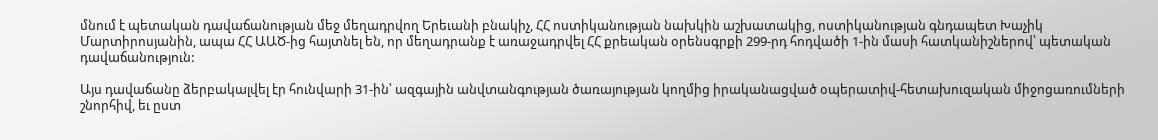մնում է պետական դավաճանության մեջ մեղադրվող Երեւանի բնակիչ, ՀՀ ոստիկանության նախկին աշխատակից, ոստիկանության գնդապետ Խաչիկ Մարտիրոսյանին, ապա ՀՀ ԱԱԾ-ից հայտնել են, որ մեղադրանք է առաջադրվել ՀՀ քրեական օրենսգրքի 299-րդ հոդվածի 1-ին մասի հատկանիշներով՝ պետական դավաճանություն:

Այս դավաճանը ձերբակալվել էր հունվարի 31-ին՝ ազգային անվտանգության ծառայության կողմից իրականացված օպերատիվ-հետախուզական միջոցառումների շնորհիվ, եւ ըստ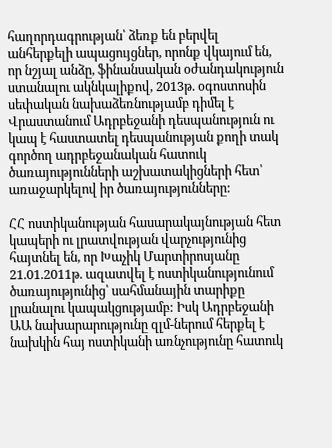հաղորդագրության՝ ձեռք են բերվել անհերքելի ապացույցներ, որոնք վկայում են, որ նշյալ անձը, ֆինանսական օժանդակություն ստանալու ակնկալիքով, 2013թ. օգոստոսին սեփական նախաձեռնությամբ դիմել է Վրաստանում Ադրբեջանի դեսպանություն ու կապ է հաստատել դեսպանության քողի տակ գործող ադրբեջանական հատուկ ծառայությունների աշխատակիցների հետ՝ առաջարկելով իր ծառայությունները:

ՀՀ ոստիկանության հասարակայնության հետ կապերի ու լրատվության վարչությունից հայտնել են, որ Խաչիկ Մարտիրոսյանը 21.01.2011թ. ազատվել է ոստիկանությունում ծառայությունից՝ սահմանային տարիքը լրանալու կապակցությամբ: Իսկ Ադրբեջանի ԱԱ նախարարությունը զլմ-ներում հերքել է նախկին հայ ոստիկանի առնչությունը հատուկ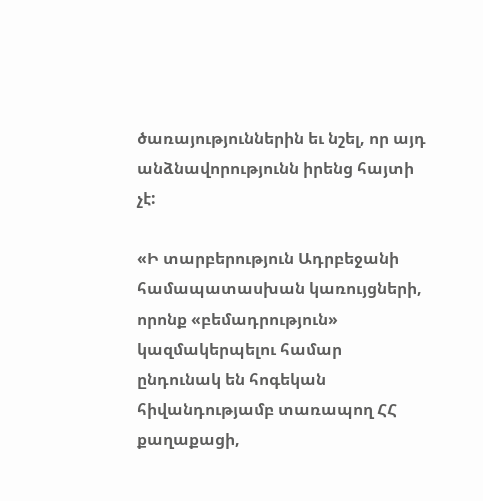ծառայություններին եւ նշել, որ այդ անձնավորությունն իրենց հայտի չէ:

«Ի տարբերություն Ադրբեջանի համապատասխան կառույցների, որոնք «բեմադրություն» կազմակերպելու համար ընդունակ են հոգեկան  հիվանդությամբ տառապող ՀՀ քաղաքացի,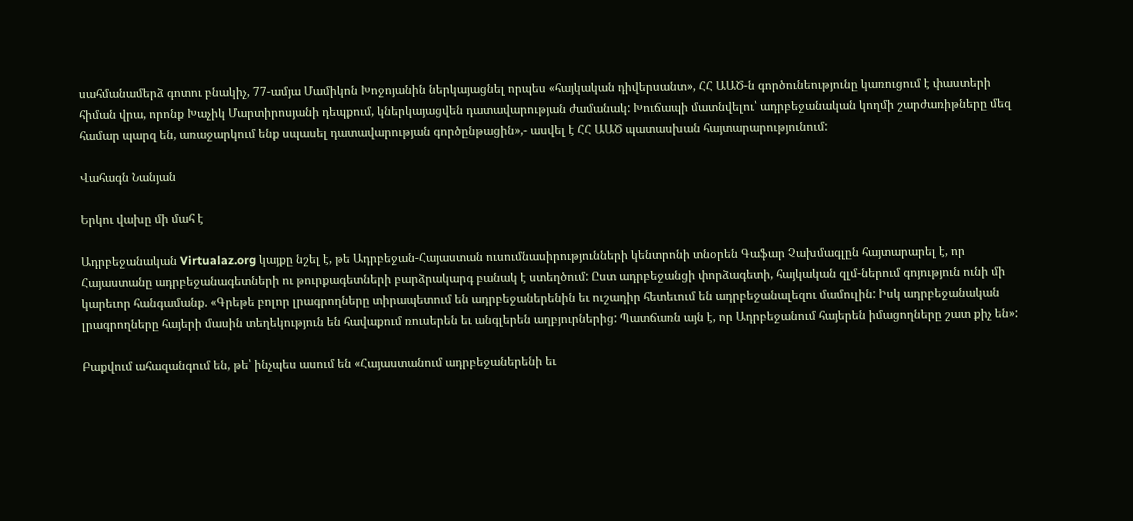սահմանամերձ գոտու բնակիչ, 77-ամյա Մամիկոն Խոջոյանին ներկայացնել որպես «հայկական դիվերսանտ», ՀՀ ԱԱԾ-ն գործունեությունը կառուցում է փաստերի հիման վրա, որոնք Խաչիկ Մարտիրոսյանի դեպքում, կներկայացվեն դատավարության ժամանակ: Խուճապի մատնվելու՝ ադրբեջանական կողմի շարժառիթները մեզ համար պարզ են, առաջարկում ենք սպասել դատավարության գործընթացին»,- ասվել է ՀՀ ԱԱԾ պատասխան հայտարարությունում:

Վահագն Նանյան

Երկու վախը մի մահ է

Ադրբեջանական Virtualaz.org կայքը նշել է, թե Ադրբեջան-Հայաստան ուսումնասիրությունների կենտրոնի տնօրեն Գաֆար Չախմագլըն հայտարարել է, որ Հայաստանը ադրբեջանագետների ու թուրքագետների բարձրակարգ բանակ է ստեղծում: Ըստ ադրբեջանցի փորձագետի, հայկական զլմ-ներում գոյություն ունի մի կարեւոր հանգամանք. «Գրեթե բոլոր լրագրողները տիրապետում են ադրբեջաներենին եւ ուշադիր հետեւում են ադրբեջանալեզու մամուլին: Իսկ ադրբեջանական լրագրողները հայերի մասին տեղեկություն են հավաքում ռուսերեն եւ անգլերեն աղբյուրներից: Պատճառն այն է, որ Ադրբեջանում հայերեն իմացողները շատ քիչ են»:

Բաքվում ահազանգում են, թե՝ ինչպես ասում են «Հայաստանում ադրբեջաներենի եւ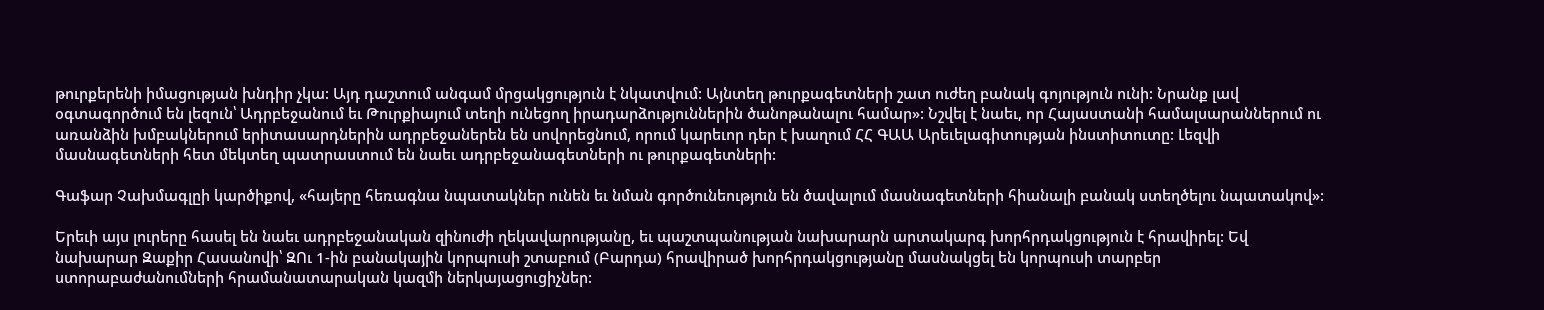թուրքերենի իմացության խնդիր չկա: Այդ դաշտում անգամ մրցակցություն է նկատվում: Այնտեղ թուրքագետների շատ ուժեղ բանակ գոյություն ունի: Նրանք լավ օգտագործում են լեզուն՝ Ադրբեջանում եւ Թուրքիայում տեղի ունեցող իրադարձություններին ծանոթանալու համար»: Նշվել է նաեւ, որ Հայաստանի համալսարաններում ու առանձին խմբակներում երիտասարդներին ադրբեջաներեն են սովորեցնում, որում կարեւոր դեր է խաղում ՀՀ ԳԱԱ Արեւելագիտության ինստիտուտը: Լեզվի մասնագետների հետ մեկտեղ պատրաստում են նաեւ ադրբեջանագետների ու թուրքագետների:

Գաֆար Չախմագլըի կարծիքով, «հայերը հեռագնա նպատակներ ունեն եւ նման գործունեություն են ծավալում մասնագետների հիանալի բանակ ստեղծելու նպատակով»:

Երեւի այս լուրերը հասել են նաեւ ադրբեջանական զինուժի ղեկավարությանը, եւ պաշտպանության նախարարն արտակարգ խորհրդակցություն է հրավիրել: Եվ նախարար Զաքիր Հասանովի՝ ԶՈւ 1-ին բանակային կորպուսի շտաբում (Բարդա) հրավիրած խորհրդակցությանը մասնակցել են կորպուսի տարբեր ստորաբաժանումների հրամանատարական կազմի ներկայացուցիչներ: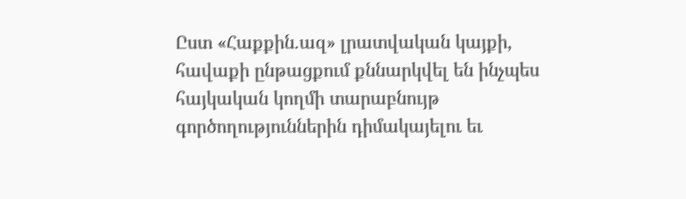Ըստ «Հաքքին.ազ» լրատվական կայքի, հավաքի ընթացքում քննարկվել են ինչպես հայկական կողմի տարաբնույթ գործողություններին դիմակայելու եւ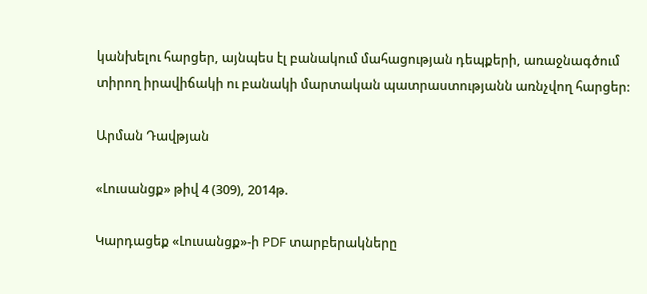կանխելու հարցեր, այնպես էլ բանակում մահացության դեպքերի, առաջնագծում տիրող իրավիճակի ու բանակի մարտական պատրաստությանն առնչվող հարցեր:

Արման Դավթյան

«Լուսանցք» թիվ 4 (309), 2014թ.

Կարդացեք «Լուսանցք»-ի PDF տարբերակները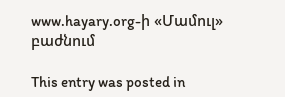www.hayary.org-ի «Մամուլ» բաժնում

This entry was posted in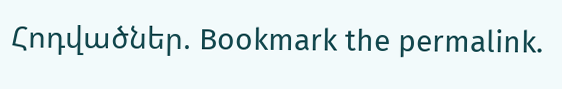Հոդվածներ. Bookmark the permalink.